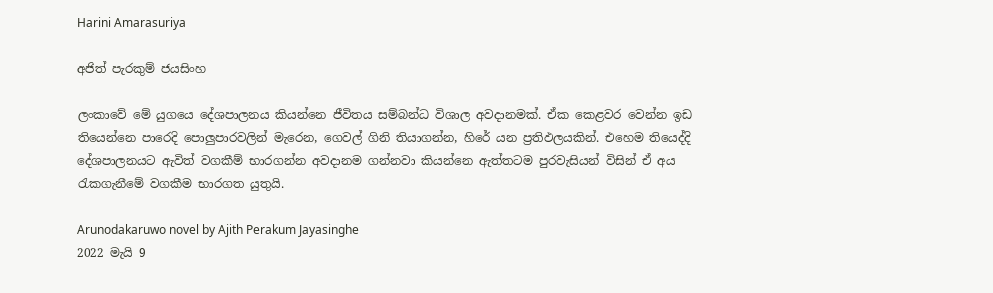Harini Amarasuriya

අජිත් පැරකුම් ජයසිංහ

ලංකාවේ මේ යුගයෙ දේශපාලනය කියන්නෙ ජීවිතය සම්බන්ධ විශාල අවදානමක්. ඒක කෙළවර වෙන්න ඉඩ තියෙන්නෙ පාරෙදි පොලුපාරවලින් මැරෙන, ගෙවල් ගිනි තියාගන්න, හිරේ යන ප්‍රතිඵලයකින්. එහෙම තියෙද්දි දේශපාලනයට ඇවිත් වගකීම් භාරගන්න අවදානම ගන්නවා කියන්නෙ ඇත්තටම පුරවැසියන් විසින් ඒ අය රැකගැනීමේ වගකීම භාරගත යුතුයි.

Arunodakaruwo novel by Ajith Perakum Jayasinghe
2022 මැයි 9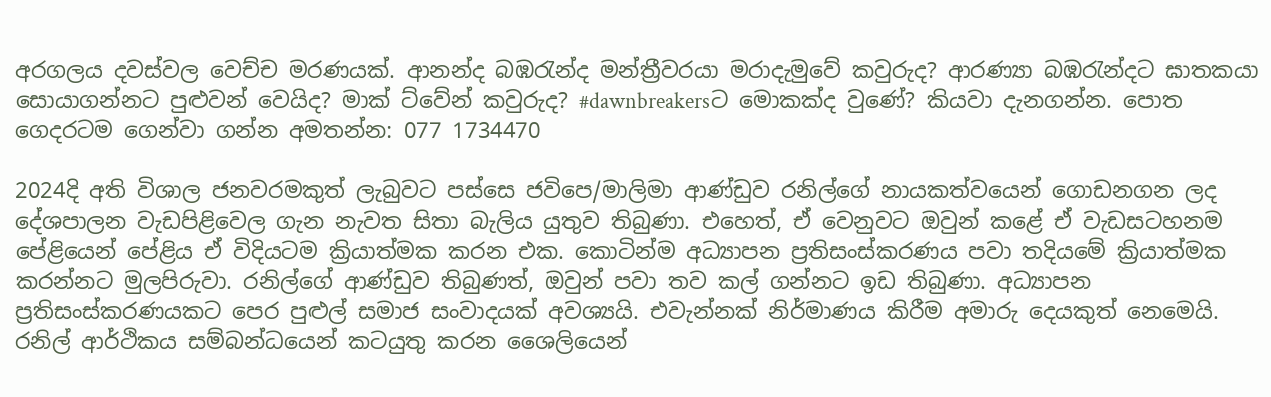අරගලය දවස්වල වෙච්ච මරණයක්. ආනන්ද බඹරැන්ද මන්ත්‍රීවරයා මරාදැමුවේ කවුරුද? ආරණ්‍යා බඹරැන්දට ඝාතකයා සොයාගන්නට පුළුවන් වෙයිද? මාක් ට්වේන් කවුරුද? #dawnbreakersට මොකක්ද වුණේ? කියවා දැනගන්න. පොත ගෙදරටම ගෙන්වා ගන්න අමතන්න: 077 1734470

2024දි අති විශාල ජනවරමකුත් ලැබුවට පස්සෙ ජවිපෙ/මාලිමා ආණ්ඩුව රනිල්ගේ නායකත්වයෙන් ගොඩනගන ලද දේශපාලන වැඩපිළිවෙල ගැන නැවත සිතා බැලිය යුතුව තිබුණා. එහෙත්, ඒ වෙනුවට ඔවුන් කළේ ඒ වැඩසටහනම පේළියෙන් පේළිය ඒ විදියටම ක්‍රියාත්මක කරන එක. කොටින්ම අධ්‍යාපන ප්‍රතිසංස්කරණය පවා තදියමේ ක්‍රියාත්මක කරන්නට මුලපිරුවා. රනිල්ගේ ආණ්ඩුව තිබුණත්, ඔවුන් පවා තව කල් ගන්නට ඉඩ තිබුණා. අධ්‍යාපන ප්‍රතිසංස්කරණයකට පෙර පුළුල් සමාජ සංවාදයක් අවශ්‍යයි. එවැන්නක් නිර්මාණය කිරීම අමාරු දෙයකුත් නෙමෙයි. රනිල් ආර්ථිකය සම්බන්ධයෙන් කටයුතු කරන ශෛලියෙන්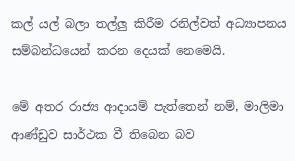කල් යල් බලා තල්ලු කිරීම රනිල්වත් අධ්‍යාපනය සම්බන්ධයෙන් කරන දෙයක් නෙමෙයි.

මේ අතර රාජ්‍ය ආදායම් පැත්තෙන් නම්, මාලිමා ආණ්ඩුව සාර්ථක වී තිබෙන බව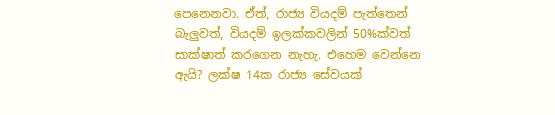පෙනෙනවා. ඒත්, රාජ්‍ය වියදම් පැත්තෙන් බැලුවත්, වියදම් ඉලක්කවලින් 50%ක්වත් සාක්ෂාත් කරගෙන නැහැ. එහෙම වෙන්නෙ ඇයි? ලක්ෂ 14ක රාජ්‍ය සේවයක්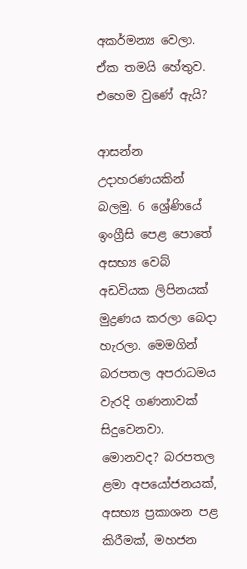අකර්මන්‍ය වෙලා. ඒක තමයි හේතුව. එහෙම වුණේ ඇයි?

ආසන්න උදාහරණයකින් බලමු. 6 ශ්‍රේණියේ ඉංග්‍රීසි පෙළ පොතේ අසභ්‍ය වෙබ් අඩවියක ලිපිනයක් මුද්‍රණය කරලා බෙදා හැරලා. මෙමගින් බරපතල අපරාධමය වැරදි ගණනාවක් සිදුවෙනවා. මොනවද? බරපතල ළමා අපයෝජනයක්, අසභ්‍ය ප්‍රකාශන පළ කිරීමක්, මහජන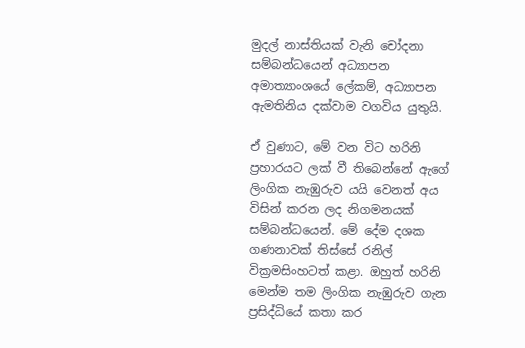මුදල් නාස්තියක් වැනි චෝදනා සම්බන්ධයෙන් අධ්‍යාපන අමාත්‍යාංශයේ ලේකම්, අධ්‍යාපන ඇමතිනිය දක්වාම වගවිය යුතුයි.

ඒ වුණාට, මේ වන විට හරිනි ප්‍රහාරයට ලක් වී තිබෙන්නේ ඇගේ ලිංගික නැඹුරුව යයි වෙනත් අය විසින් කරන ලද නිගමනයක් සම්බන්ධයෙන්. මේ දේම දශක ගණනාවක් තිස්සේ රනිල් වික්‍රමසිංහටත් කළා. ඔහුත් හරිනි මෙන්ම තම ලිංගික නැඹුරුව ගැන ප්‍රසිද්ධියේ කතා කර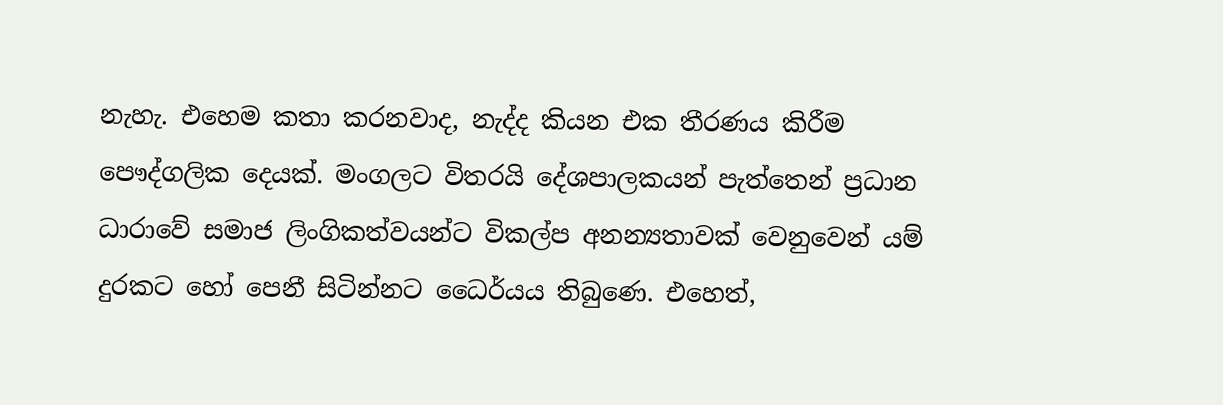නැහැ. එහෙම කතා කරනවාද, නැද්ද කියන එක තීරණය කිරීම පෞද්ගලික දෙයක්. මංගලට විතරයි දේශපාලකයන් පැත්තෙන් ප්‍රධාන ධාරාවේ සමාජ ලිංගිකත්වයන්ට විකල්ප අනන්‍යතාවක් වෙනුවෙන් යම් දුරකට හෝ පෙනී සිටින්නට ධෛර්යය තිබුණෙ. එහෙත්,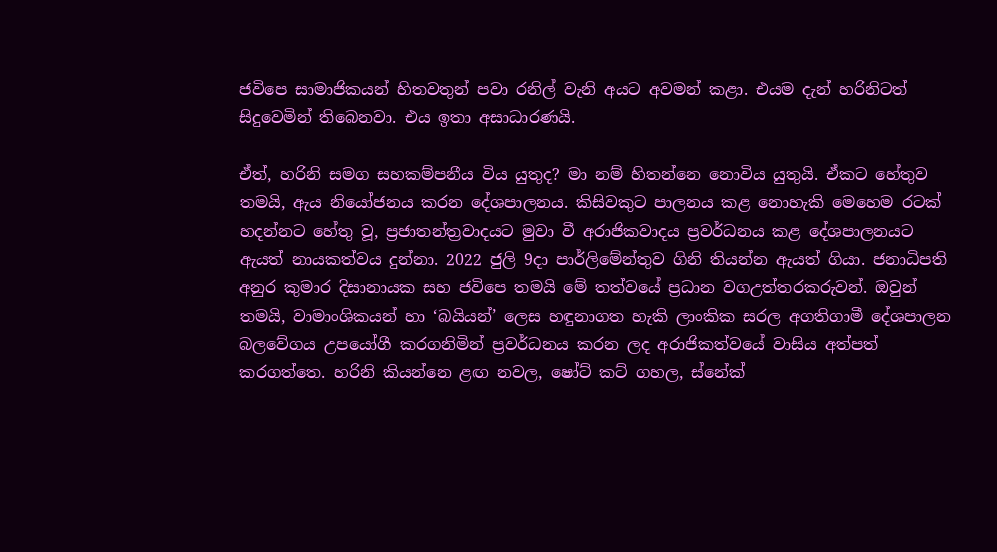ජවිපෙ සාමාජිකයන් හිතවතුන් පවා රනිල් වැනි අයට අවමන් කළා. එයම දැන් හරිනිටත් සිදුවෙමින් තිබෙනවා. එය ඉතා අසාධාරණයි.

ඒත්, හරිනි සමග සහකම්පනීය විය යුතුද? මා නම් හිතන්නෙ නොවිය යුතුයි. ඒකට හේතුව තමයි, ඇය නියෝජනය කරන දේශපාලනය. කිසිවකුට පාලනය කළ නොහැකි මෙහෙම රටක් හදන්නට හේතු වූ, ප්‍රජාතන්ත්‍රවාදයට මුවා වී අරාජිකවාදය ප්‍රවර්ධනය කළ දේශපාලනයට ඇයත් නායකත්වය දුන්නා. 2022 ජුලි 9දා පාර්ලිමේන්තුව ගිනි තියන්න ඇයත් ගියා. ජනාධිපති අනුර කුමාර දිසානායක සහ ජවිපෙ තමයි මේ තත්වයේ ප්‍රධාන වගඋත්තරකරුවන්. ඔවුන් තමයි, වාමාංශිකයන් හා ‘බයියන්’ ලෙස හඳුනාගත හැකි ලාංකික සරල අගතිගාමී දේශපාලන බලවේගය උපයෝගී කරගනිමින් ප්‍රවර්ධනය කරන ලද අරාජිකත්වයේ වාසිය අත්පත් කරගත්තෙ. හරිනි කියන්නෙ ළඟ නවල, ෂෝට් කට් ගහල, ස්නේක්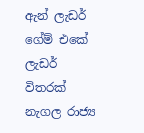ඇන් ලැඩර් ගේම් එකේ ලැඩර් විතරක් නැගල රාජ්‍ය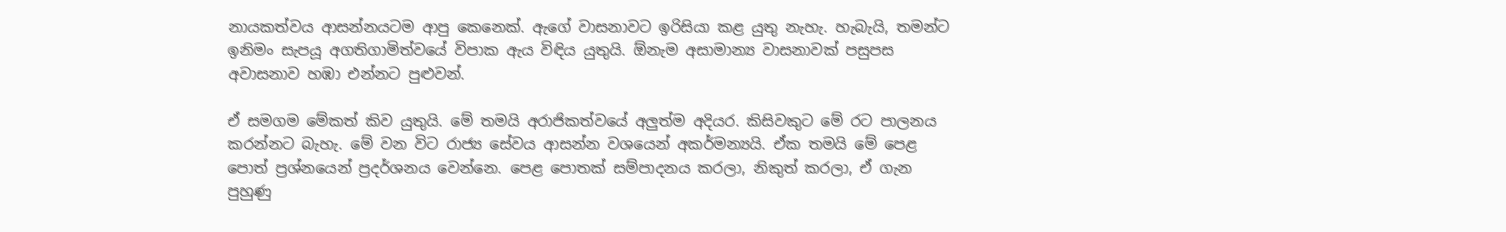නායකත්වය ආසන්නයටම ආපු කෙනෙක්. ඇගේ වාසනාවට ඉරිසියා කළ යුතු නැහැ. හැබැයි, තමන්ට ඉනිමං සැපයූ අගතිගාමිත්වයේ විපාක ඇය විඳිය යුතුයි. ඕනැම අසාමාන්‍ය වාසනාවක් පසුපස අවාසනාව හඹා එන්නට පුළුවන්.

ඒ සමගම මේකත් කිව යුතුයි. මේ තමයි අරාජිකත්වයේ අලුත්ම අදියර. කිසිවකුට මේ රට පාලනය කරන්නට බැහැ. මේ වන විට රාජ්‍ය සේවය ආසන්න වශයෙන් අකර්මන්‍යයි. ඒක තමයි මේ පෙළ පොත් ප්‍රශ්නයෙන් ප්‍රදර්ශනය වෙන්නෙ. පෙළ පොතක් සම්පාදනය කරලා, නිකුත් කරලා, ඒ ගැන පුහුණු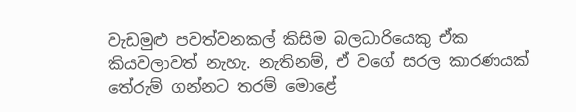වැඩමුළු පවත්වනකල් කිසිම බලධාරියෙකු ඒක කියවලාවත් නැහැ. නැතිනම්, ඒ වගේ සරල කාරණයක් තේරුම් ගන්නට තරම් මොළේ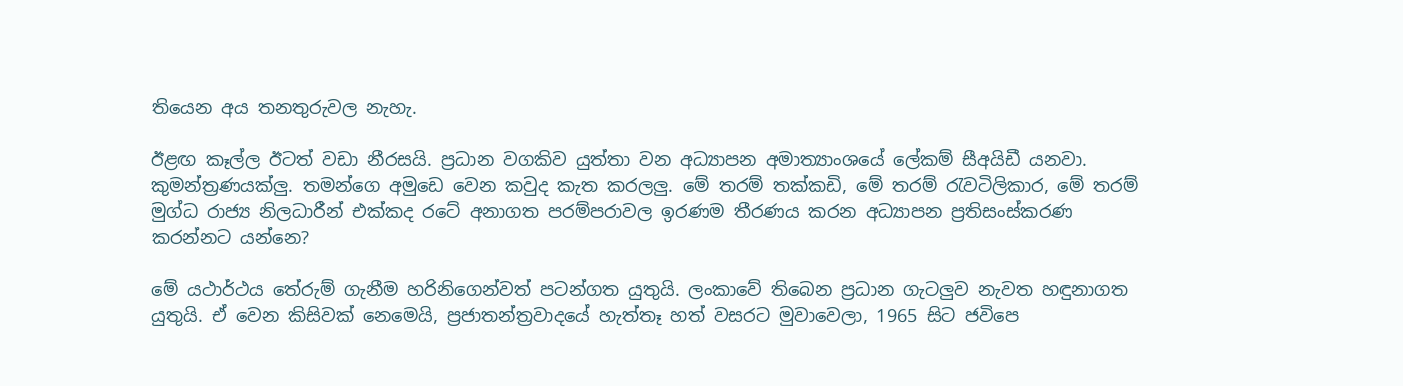තියෙන අය තනතුරුවල නැහැ.

ඊළඟ කෑල්ල ඊටත් වඩා නීරසයි. ප්‍රධාන වගකිව යුත්තා වන අධ්‍යාපන අමාත්‍යාංශයේ ලේකම් සීඅයිඩී යනවා. කුමන්ත්‍රණයක්ලු. තමන්ගෙ අමුඩෙ වෙන කවුද කැත කරලලු. මේ තරම් තක්කඩි, මේ තරම් රැවටිලිකාර, මේ තරම් මුග්ධ රාජ්‍ය නිලධාරීන් එක්කද රටේ අනාගත පරම්පරාවල ඉරණම තීරණය කරන අධ්‍යාපන ප්‍රතිසංස්කරණ කරන්නට යන්නෙ?

මේ යථාර්ථය තේරුම් ගැනීම හරිනිගෙන්වත් පටන්ගත යුතුයි. ලංකාවේ තිබෙන ප්‍රධාන ගැටලුව නැවත හඳුනාගත යුතුයි. ඒ වෙන කිසිවක් නෙමෙයි, ප්‍රජාතන්ත්‍රවාදයේ හැත්තෑ හත් වසරට මුවාවෙලා, 1965 සිට ජවිපෙ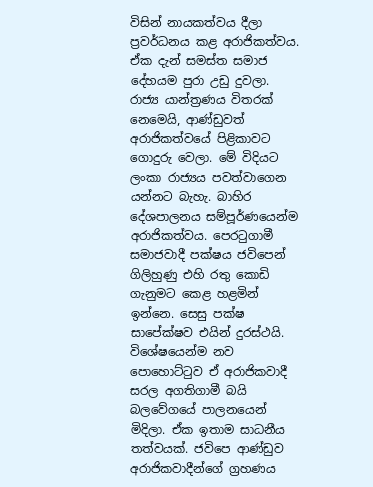විසින් නායකත්වය දීලා ප්‍රවර්ධනය කළ අරාජිකත්වය. ඒක දැන් සමස්ත සමාජ දේහයම පුරා උඩු දුවලා. රාජ්‍ය යාන්ත්‍රණය විතරක් නෙමෙයි, ආණ්ඩුවත් අරාජිකත්වයේ පිළිකාවට ගොදුරු වෙලා. මේ විදියට ලංකා රාජ්‍යය පවත්වාගෙන යන්නට බැහැ. බාහිර දේශපාලනය සම්පූර්ණයෙන්ම අරාජිකත්වය. පෙරටුගාමී සමාජවාදී පක්ෂය ජවිපෙන් ගිලිහුණු එහි රතු කොඩි ගැනුමට කෙළ හළමින් ඉන්නෙ. සෙසු පක්ෂ සාපේක්ෂව එයින් දුරස්ථයි. විශේෂයෙන්ම නව පොහොට්ටුව ඒ අරාජිකවාදී සරල අගතිගාමී බයි බලවේගයේ පාලනයෙන් මිදිලා. ඒක ඉතාම සාධනීය තත්වයක්. ජවිපෙ ආණ්ඩුව අරාජිකවාදීන්ගේ ග්‍රහණය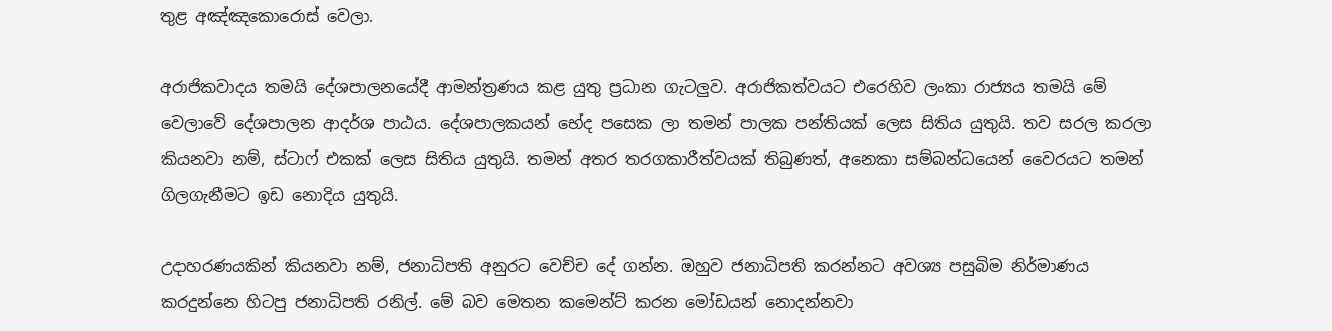තුළ අඤ්ඤකොරොස් වෙලා.

අරාජිකවාදය තමයි දේශපාලනයේදී ආමන්ත්‍රණය කළ යුතු ප්‍රධාන ගැටලුව. අරාජිකත්වයට එරෙහිව ලංකා රාජ්‍යය තමයි මේ වෙලාවේ දේශපාලන ආදර්ශ පාඨය. දේශපාලකයන් භේද පසෙක ලා තමන් පාලක පන්තියක් ලෙස සිතිය යුතුයි. තව සරල කරලා කියනවා නම්, ස්ටාෆ් එකක් ලෙස සිතිය යුතුයි. තමන් අතර තරගකාරීත්වයක් තිබුණත්, අනෙකා සම්බන්ධයෙන් වෛරයට තමන් ගිලගැනීමට ඉඩ නොදිය යුතුයි.

උදාහරණයකින් කියනවා නම්, ජනාධිපති අනුරට වෙච්ච දේ ගන්න. ඔහුව ජනාධිපති කරන්නට අවශ්‍ය පසුබිම නිර්මාණය කරදුන්නෙ හිටපු ජනාධිපති රනිල්. මේ බව මෙතන කමෙන්ට් කරන මෝඩයන් නොදන්නවා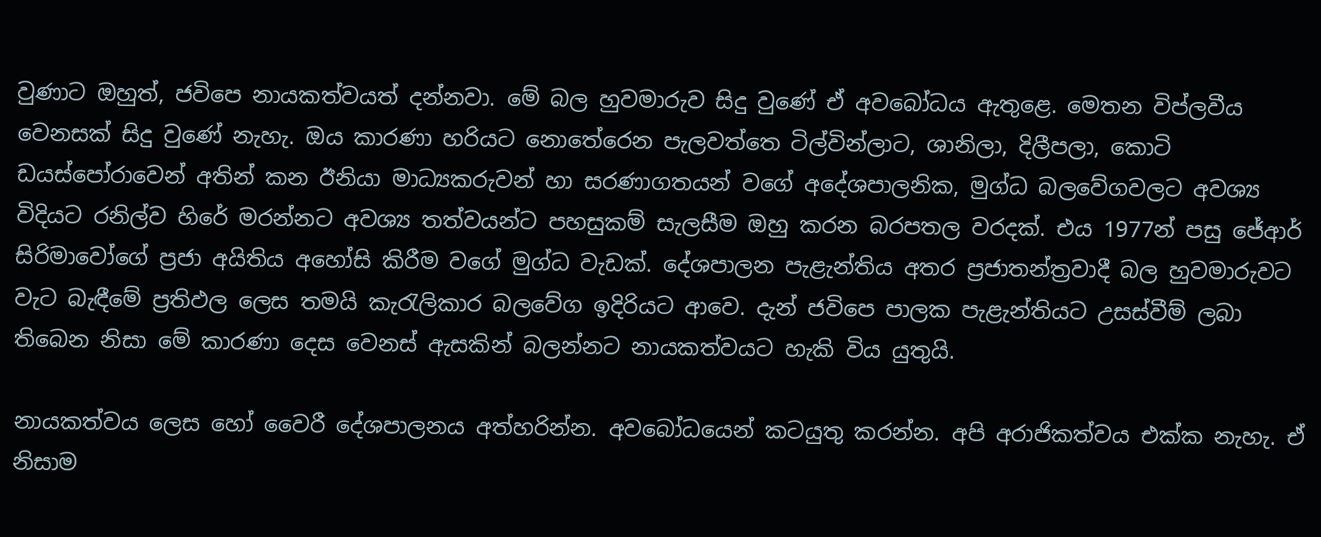වුණාට ඔහුත්, ජවිපෙ නායකත්වයත් දන්නවා. මේ බල හුවමාරුව සිදු වුණේ ඒ අවබෝධය ඇතුළෙ. මෙතන විප්ලවීය වෙනසක් සිදු වුණේ නැහැ. ඔය කාරණා හරියට නොතේරෙන පැලවත්තෙ ටිල්වින්ලාට, ශානිලා, දිලීපලා, කොටි ඩයස්පෝරාවෙන් අතින් කන ඊනියා මාධ්‍යකරුවන් හා සරණාගතයන් වගේ අදේශපාලනික, මුග්ධ බලවේගවලට අවශ්‍ය විදියට රනිල්ව හිරේ මරන්නට අවශ්‍ය තත්වයන්ට පහසුකම් සැලසීම ඔහු කරන බරපතල වරදක්. එය 1977න් පසු ජේආර් සිරිමාවෝගේ ප්‍රජා අයිතිය අහෝසි කිරීම වගේ මුග්ධ වැඩක්. දේශපාලන පැළැන්තිය අතර ප්‍රජාතන්ත්‍රවාදී බල හුවමාරුවට වැට බැඳීමේ ප්‍රතිඵල ලෙස තමයි කැරැලිකාර බලවේග ඉදිරියට ආවෙ. දැන් ජවිපෙ පාලක පැළැන්තියට උසස්වීම් ලබා තිබෙන නිසා මේ කාරණා දෙස වෙනස් ඇසකින් බලන්නට නායකත්වයට හැකි විය යුතුයි.

නායකත්වය ලෙස හෝ වෛරී දේශපාලනය අත්හරින්න. අවබෝධයෙන් කටයුතු කරන්න. අපි අරාජිකත්වය එක්ක නැහැ. ඒ නිසාම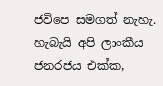ජවිපෙ සමගත් නැහැ. හැබැයි අපි ලාංකීය ජනරජය එක්ක,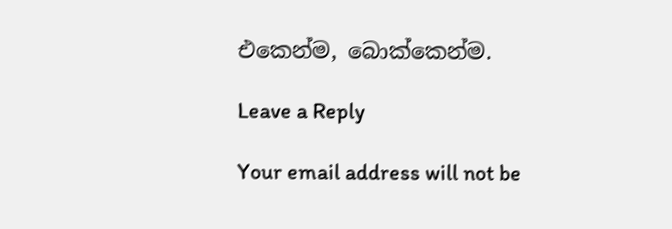එකෙන්ම, බොක්කෙන්ම.

Leave a Reply

Your email address will not be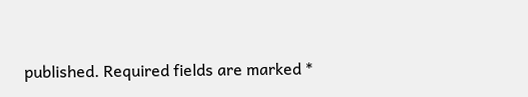published. Required fields are marked *